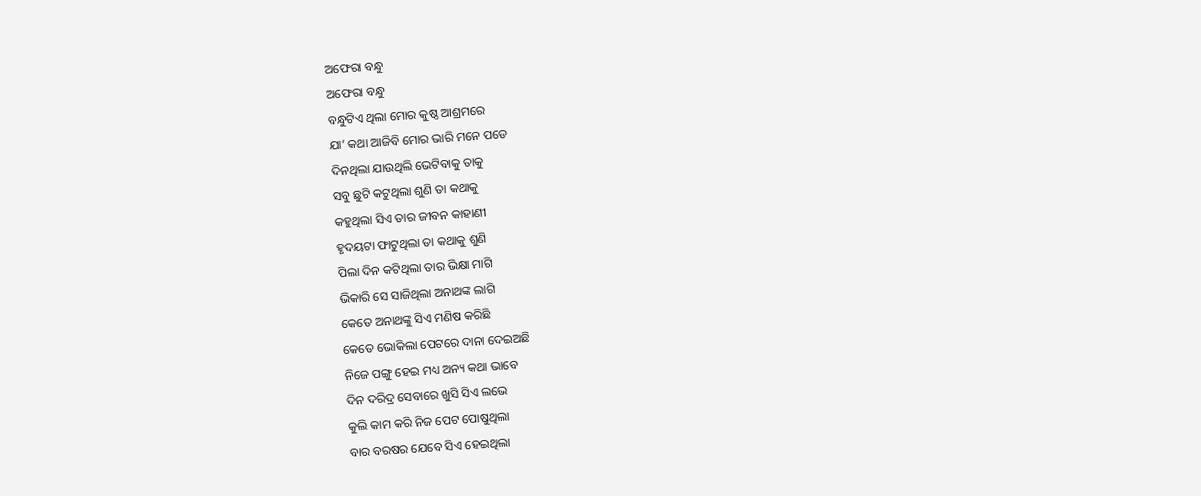ଅଫେରା ବନ୍ଧୁ
ଅଫେରା ବନ୍ଧୁ
ବନ୍ଧୁଟିଏ ଥିଲା ମୋର କୁଷ୍ଠ ଆଶ୍ରମରେ
ଯା’ କଥା ଆଜିବି ମୋର ଭାରି ମନେ ପଡେ
ଦିନଥିଲା ଯାଉଥିଲି ଭେଟିବାକୁ ତାକୁ
ସବୁ ଛୁଟି କଟୁଥିଲା ଶୁଣି ତା କଥାକୁ
କହୁଥିଲା ସିଏ ତାର ଜୀବନ କାହାଣୀ
ହୃଦୟଟା ଫାଟୁଥିଲା ତା କଥାକୁ ଶୁଣି
ପିଲା ଦିନ କଟିଥିଲା ତାର ଭିକ୍ଷା ମାଗି
ଭିକାରି ସେ ସାଜିଥିଲା ଅନାଥଙ୍କ ଲାଗି
କେତେ ଅନାଥଙ୍କୁ ସିଏ ମଣିଷ କରିଛି
କେତେ ଭୋକିଲା ପେଟରେ ଦାନା ଦେଇଅଛି
ନିଜେ ପଙ୍ଗୁ ହେଇ ମଧ୍ୟ ଅନ୍ୟ କଥା ଭାବେ
ଦିନ ଦରିଦ୍ର ସେବାରେ ଖୁସି ସିଏ ଲଭେ
କୁଲି କାମ କରି ନିଜ ପେଟ ପୋଷୁଥିଲା
ବାର ବରଷର ଯେବେ ସିଏ ହେଇଥିଲା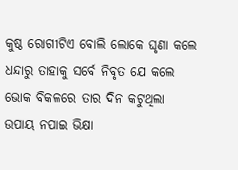କୁଷ୍ଠ ରୋଗୀଟିଏ ବୋଲି ଲୋକେ ଘୃଣା କଲେ
ଧନ୍ଦାରୁ ତାହାକୁ ସର୍ବେ ନିବୃତ ଯେ କଲେ
ଭୋକ ବିକଳରେ ତାର ଦିନ କଟୁଥିଲା
ଉପାୟ ନପାଇ ଭିକ୍ଷା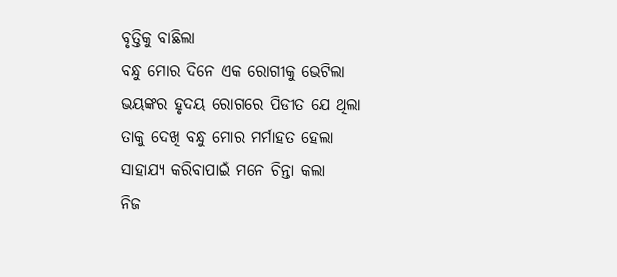ବୃତ୍ତିକୁ ବାଛିଲା
ବନ୍ଧୁ ମୋର ଦିନେ ଏକ ରୋଗୀକୁ ଭେଟିଲା
ଭୟଙ୍କର ହୃଦୟ ରୋଗରେ ପିଡୀତ ଯେ ଥିଲା
ତାକୁ ଦେଖି ବନ୍ଧୁ ମୋର ମର୍ମାହତ ହେଲା
ସାହାଯ୍ୟ କରିବାପାଇଁ ମନେ ଚିନ୍ତା କଲା
ନିଜ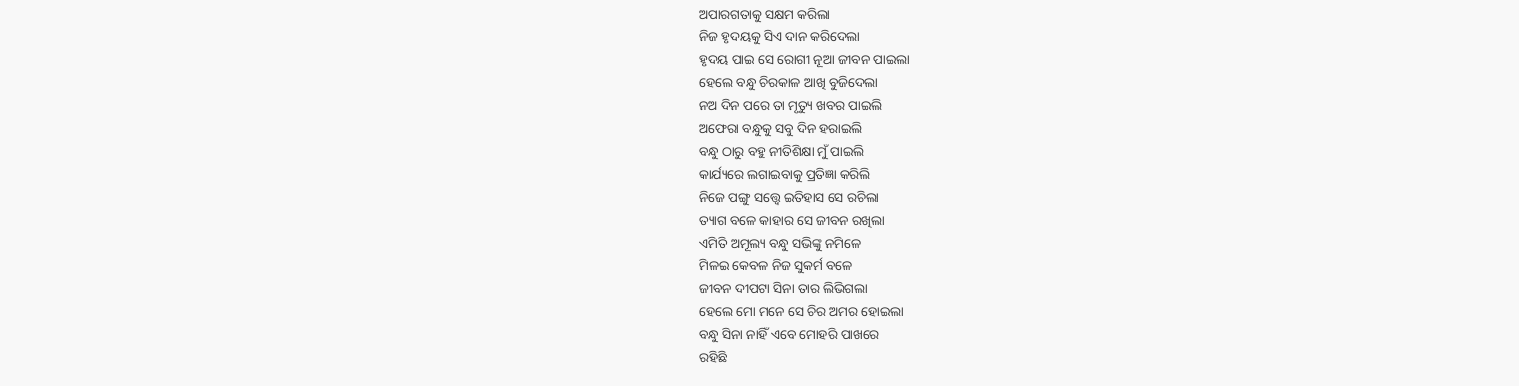ଅପାରଗତାକୁ ସକ୍ଷମ କରିଲା
ନିଜ ହୃଦୟକୁ ସିଏ ଦାନ କରିଦେଲା
ହୃଦୟ ପାଇ ସେ ରୋଗୀ ନୂଆ ଜୀବନ ପାଇଲା
ହେଲେ ବନ୍ଧୁ ଚିରକାଳ ଆଖି ବୁଜିଦେଲା
ନଅ ଦିନ ପରେ ତା ମୃତ୍ୟୁ ଖବର ପାଇଲି
ଅଫେରା ବନ୍ଧୁକୁ ସବୁ ଦିନ ହରାଇଲି
ବନ୍ଧୁ ଠାରୁ ବହୁ ନୀତିଶିକ୍ଷା ମୁଁ ପାଇଲି
କାର୍ଯ୍ୟରେ ଲଗାଇବାକୁ ପ୍ରତିଜ୍ଞା କରିଲି
ନିଜେ ପଙ୍ଗୁ ସତ୍ତ୍ୱେ ଇତିହାସ ସେ ରଚିଲା
ତ୍ୟାଗ ବଳେ କାହାର ସେ ଜୀବନ ରଖିଲା
ଏମିତି ଅମୂଲ୍ୟ ବନ୍ଧୁ ସଭିଙ୍କୁ ନମିଳେ
ମିଳଇ କେବଳ ନିଜ ସୁକର୍ମ ବଳେ
ଜୀବନ ଦୀପଟା ସିନା ତାର ଲିଭିଗଲା
ହେଲେ ମୋ ମନେ ସେ ଚିର ଅମର ହୋଇଲା
ବନ୍ଧୁ ସିନା ନାହିଁ ଏବେ ମୋହରି ପାଖରେ
ରହିଛି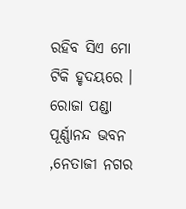ରହିବ ସିଏ ମୋ ଟିକି ହୃଦୟରେ ।
ରୋଜା ପଣ୍ଡା
ପୂର୍ଣ୍ଣାନନ୍ଦ ଭବନ ,ନେତାଜୀ ନଗର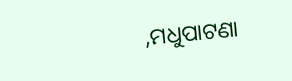,ମଧୁପାଟଣା